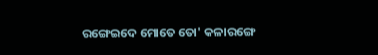ରଙ୍ଗେଇଦେ ମୋତେ ତୋ' କଳାରଙ୍ଗେ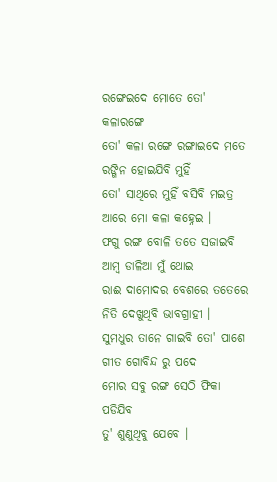ରଙ୍ଗେଇଦେ ମୋତେ ତୋ' କଳାରଙ୍ଗେ
ତୋ' କଳା ରଙ୍ଗେ ରଙ୍ଗାଇଦେ ମତେ
ରଙ୍ଗିନ ହୋଇଯିବି ମୁହିଁ
ତୋ' ସାଥିରେ ମୁହିଁ ବସିବି ମଇତ୍ର
ଆରେ ମୋ କଳା କହ୍ନେଇ ।
ଫଗୁ ରଙ୍ଗ ବୋଳି ତତେ ସଜାଇବି
ଆମ୍ବ ଡାଳିଆ ମୁଁ ଥୋଇ
ରାଈ ଦାମୋଦର ବେଶରେ ତତେରେ
ନିତି ଦେଖୁଥିବି ଭାବଗ୍ରାହୀ ।
ସୁମଧୁର ତାନେ ଗାଇବି ତୋ' ପାଶେ
ଗୀତ ଗୋବିନ୍ଦ ରୁ ପଦେ
ମୋର ସବୁ ରଙ୍ଗ ସେଠି ଫିକା ପଡିଯିବ
ତୁ' ଶୁଣୁଥିବୁ ଯେବେ ।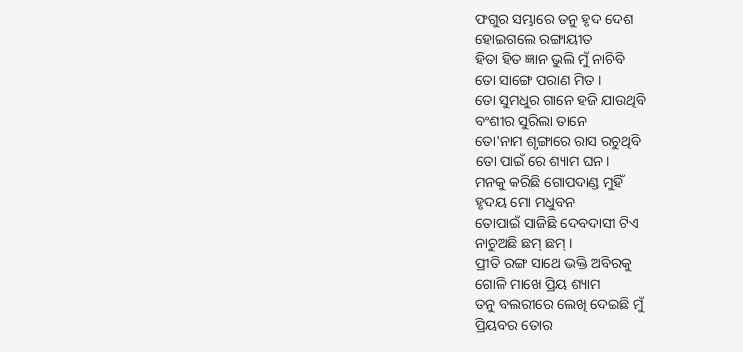ଫଗୁର ସମ୍ଭାରେ ତନୁ ହୃଦ ଦେଶ
ହୋଇଗଲେ ରଙ୍ଗାୟୀତ
ହିତା ହିତ ଜ୍ଞାନ ଭୁଲି ମୁଁ ନାଚିବି
ତୋ ସାଙ୍ଗେ ପରାଣ ମିତ ।
ତୋ ସୁମଧୁର ଗାନେ ହଜି ଯାଉଥିବି
ବଂଶୀର ସୁରିଲା ତାନେ
ତୋ'ନାମ ଶୃଙ୍ଗାରେ ରାସ ରଚୁଥିବି
ତୋ ପାଇଁ ରେ ଶ୍ୟାମ ଘନ।
ମନକୁ କରିଛି ଗୋପଦାଣ୍ଡ ମୁହିଁ
ହୃଦୟ ମୋ ମଧୁବନ
ତୋପାଇଁ ସାଜିଛି ଦେବଦାସୀ ଟିଏ
ନାଚୁଅଛି ଛମ୍ ଛମ୍ ।
ପ୍ରୀତି ରଙ୍ଗ ସାଥେ ଭକ୍ତି ଅବିରକୁ
ଗୋଳି ମାଖେ ପ୍ରିୟ ଶ୍ୟାମ
ତନୁ ବଲରୀରେ ଲେଖି ଦେଇଛି ମୁଁ
ପ୍ରିୟବର ତୋର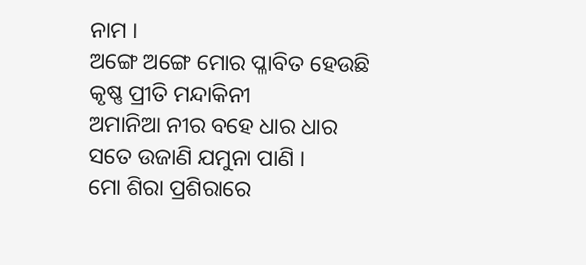ନାମ ।
ଅଙ୍ଗେ ଅଙ୍ଗେ ମୋର ପ୍ଳାବିତ ହେଉଛି
କୃଷ୍ଣ ପ୍ରୀତି ମନ୍ଦାକିନୀ
ଅମାନିଆ ନୀର ବହେ ଧାର ଧାର
ସତେ ଉଜାଣି ଯମୁନା ପାଣି ।
ମୋ ଶିରା ପ୍ରଶିରାରେ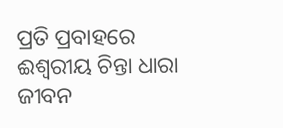ପ୍ରତି ପ୍ରବାହରେ
ଈଶ୍ୱରୀୟ ଚିନ୍ତା ଧାରା
ଜୀବନ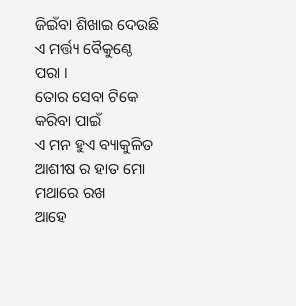ଜିଇଁବା ଶିଖାଇ ଦେଉଛି
ଏ ମର୍ତ୍ତ୍ୟ ବୈକୁଣ୍ଠେ ପରା ।
ତୋର ସେବା ଟିକେ କରିବା ପାଇଁ
ଏ ମନ ହୁଏ ବ୍ୟାକୁଳିତ
ଆଶୀଷ ର ହାତ ମୋ ମଥାରେ ରଖ
ଆହେ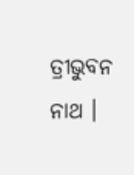ତ୍ରୀଭୁବନ ନାଥ ।